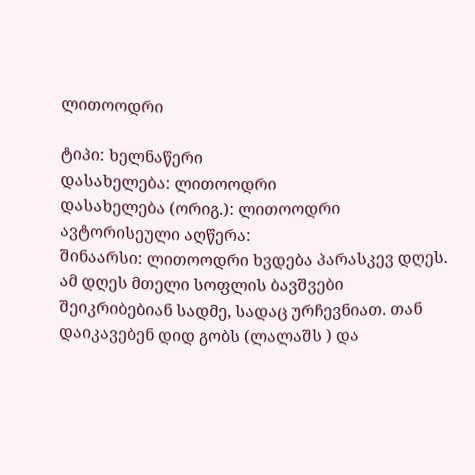ლითოოდრი

ტიპი: ხელნაწერი
დასახელება: ლითოოდრი
დასახელება (ორიგ.): ლითოოდრი
ავტორისეული აღწერა:
შინაარსი: ლითოოდრი ხვდება პარასკევ დღეს. ამ დღეს მთელი სოფლის ბავშვები შეიკრიბებიან სადმე, სადაც ურჩევნიათ. თან დაიკავებენ დიდ გობს (ლალაშს ) და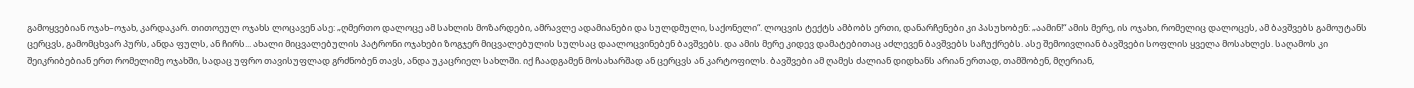გამოყვებიან ოჯახ–ოჯახ, კარდაკარ. თითოეულ ოჯახს ლოცავენ ასე: „ღმერთო დალოცე ამ სახლის მოზარდები, ამრავლე ადამიანები და სულდმული, საქონელი“. ლოცვის ტექტს ამბობს ერთი, დანარჩენები კი პასუხობენ: „აამინ!“ ამის მერე, ის ოჯახი, რომელიც დალოცეს, ამ ბავშვებს გამოუტანს ცერცვს, გამომცხვარ პურს, ანდა ფულს, ან ჩირს... ახალი მიცვალებულის პატრონი ოჯახები ზოგჯერ მიცვალებულის სულსაც დაალოცვინებენ ბავშვებს. და ამის მერე კიდევ დამატებითაც აძლევენ ბავშვებს საჩუქრებს. ასე შემოივლიან ბავშვები სოფლის ყველა მოსახლეს. საღამოს კი შეიკრიბებიან ერთ რომელიმე ოჯახში, სადაც უფრო თავისუფლად გრძნობენ თავს, ანდა უკაცრიელ სახლში. იქ ჩაადგამენ მოსახარშად ან ცერცვს ან კარტოფილს. ბავშვები ამ ღამეს ძალიან დიდხანს არიან ერთად, თამშობენ, მღერიან,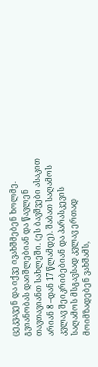ცეკვავენ და იქვე ივახშმებენ ხოლმე. გვიანობას დაიშლებიან და წავლენ თავთავიანთ სახლეში. (ეს ბავშვები ასაკით არიან 8 –დან 17 წლამდე). შაბათ საღამოს კვლავ შეიკრიბებიან და პარასკევის საღამოს მსგავსად კვლავ ერთად მოიმზადებენ ვახშამს,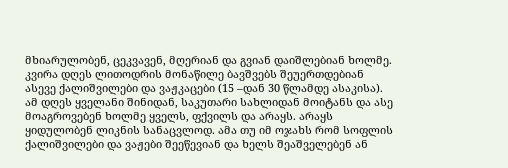მხიარულობენ, ცეკვავენ, მღერიან და გვიან დაიშლებიან ხოლმე. კვირა დღეს ლითოდრის მონაწილე ბავშვებს შეუერთდებიან ასევე ქალიშვილები და ვაჟკაცები (15 –დან 30 წლამდე ასაკისა). ამ დღეს ყველანი შინიდან, საკუთარი სახლიდან მოიტანს და ასე მოაგროვებენ ხოლმე ყველს, ფქვილს და არაყს. არაყს ყიდულობენ ლიკნის სანაცვლოდ. ამა თუ იმ ოჯახს რომ სოფლის ქალიშვილები და ვაჟები შეეწევიან და ხელს შეაშველებენ ან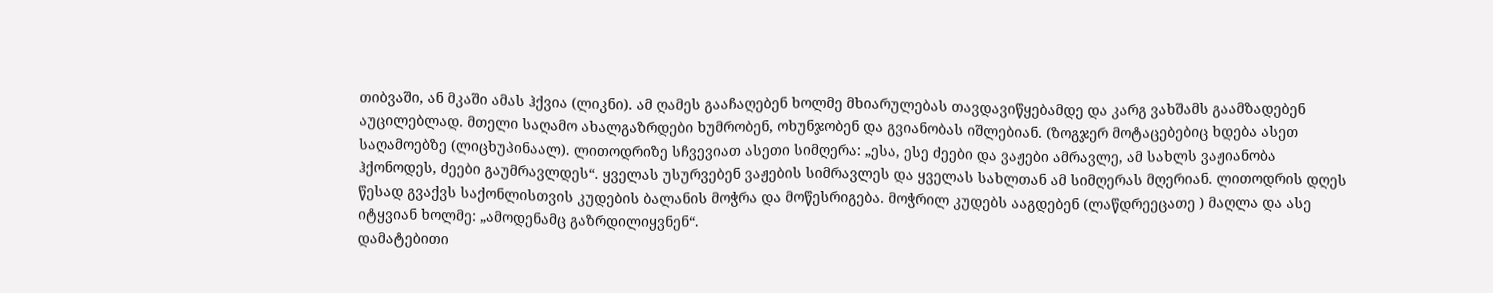თიბვაში, ან მკაში ამას ჰქვია (ლიკნი). ამ ღამეს გააჩაღებენ ხოლმე მხიარულებას თავდავიწყებამდე და კარგ ვახშამს გაამზადებენ აუცილებლად. მთელი საღამო ახალგაზრდები ხუმრობენ, ოხუნჯობენ და გვიანობას იშლებიან. (ზოგჯერ მოტაცებებიც ხდება ასეთ საღამოებზე (ლიცხუპინაალ). ლითოდრიზე სჩვევიათ ასეთი სიმღერა: „ესა, ესე ძეები და ვაჟები ამრავლე, ამ სახლს ვაჟიანობა ჰქონოდეს, ძეები გაუმრავლდეს“. ყველას უსურვებენ ვაჟების სიმრავლეს და ყველას სახლთან ამ სიმღერას მღერიან. ლითოდრის დღეს წესად გვაქვს საქონლისთვის კუდების ბალანის მოჭრა და მოწესრიგება. მოჭრილ კუდებს ააგდებენ (ლაწდრეეცათე ) მაღლა და ასე იტყვიან ხოლმე: „ამოდენამც გაზრდილიყვნენ“.
დამატებითი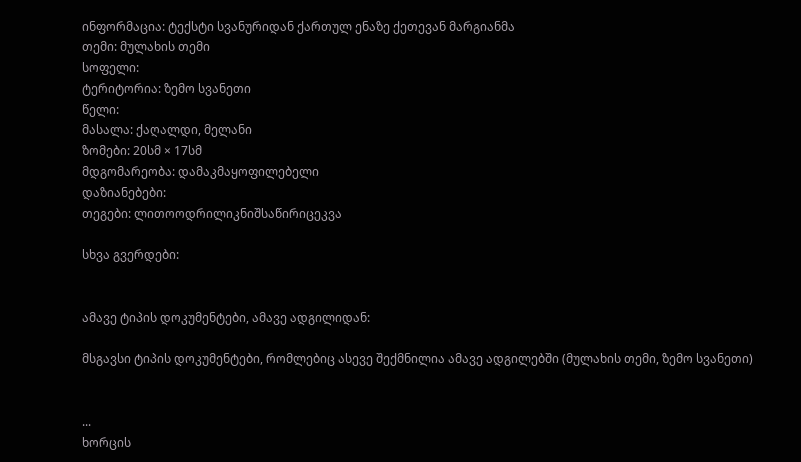ინფორმაცია: ტექსტი სვანურიდან ქართულ ენაზე ქეთევან მარგიანმა
თემი: მულახის თემი
სოფელი:
ტერიტორია: ზემო სვანეთი
წელი:
მასალა: ქაღალდი, მელანი
ზომები: 20სმ × 17სმ
მდგომარეობა: დამაკმაყოფილებელი
დაზიანებები:
თეგები: ლითოოდრილიკნიშსაწირიცეკვა

სხვა გვერდები:


ამავე ტიპის დოკუმენტები, ამავე ადგილიდან:

მსგავსი ტიპის დოკუმენტები, რომლებიც ასევე შექმნილია ამავე ადგილებში (მულახის თემი, ზემო სვანეთი)


...
ხორცის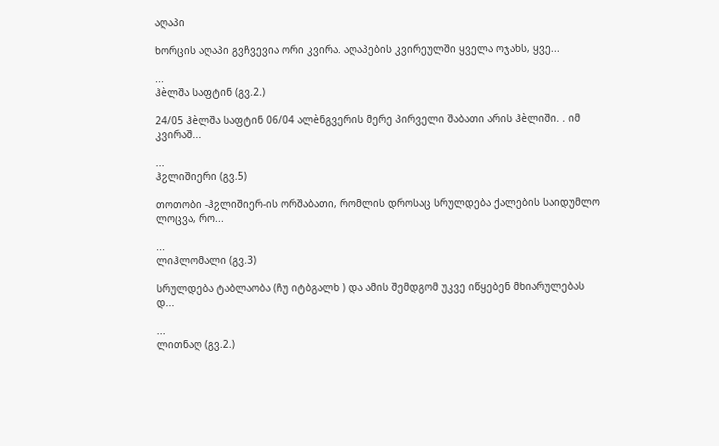აღაპი

ხორცის აღაპი გვჩვევია ორი კვირა. აღაპების კვირეულში ყველა ოჯახს, ყვე...

...
ჰèლშა საფტინ (გვ.2.)

24/05 ჰèლშა საფტინ 06/04 ალèნგვერის მერე პირველი შაბათი არის ჰèლიში. . იმ კვირაშ...

...
ჰჷლიშიერი (გვ.5)

თოთობი -ჰჷლიშიერ-ის ორშაბათი, რომლის დროსაც სრულდება ქალების საიდუმლო ლოცვა, რო...

...
ლიჰლომალი (გვ.3)

სრულდება ტაბლაობა (ჩუ იტბგალხ ) და ამის შემდგომ უკვე იწყებენ მხიარულებას დ...

...
ლითნაღ (გვ.2.)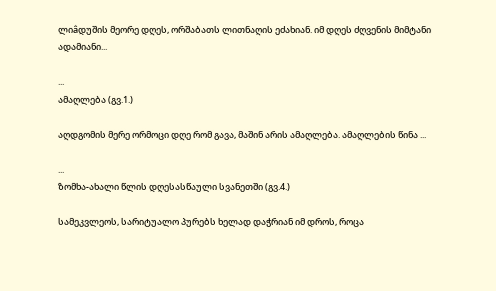ლიâდუშის მეორე დღეს, ორშაბათს ლითნაღის ეძახიან. იმ დღეს ძღვენის მიმტანი ადამიანი...

...
ამაღლება (გვ.1.)

აღდგომის მერე ორმოცი დღე რომ გავა, მაშინ არის ამაღლება. ამაღლების წინა ...

...
ზომხა-ახალი წლის დღესასწაული სვანეთში (გვ.4.)

სამეკვლეოს, სარიტუალო პურებს ხელად დაჭრიან იმ დროს, როცა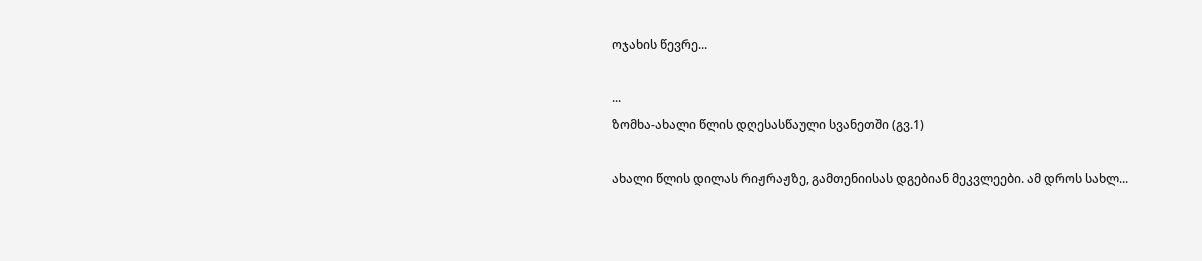ოჯახის წევრე...

...
ზომხა-ახალი წლის დღესასწაული სვანეთში (გვ.1)

ახალი წლის დილას რიჟრაჟზე, გამთენიისას დგებიან მეკვლეები. ამ დროს სახლ...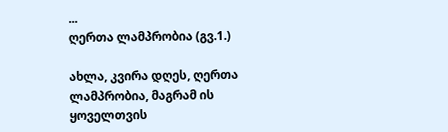...
ღერთა ლამპრობია (გვ.1.)

ახლა, კვირა დღეს, ღერთა ლამპრობია, მაგრამ ის ყოველთვის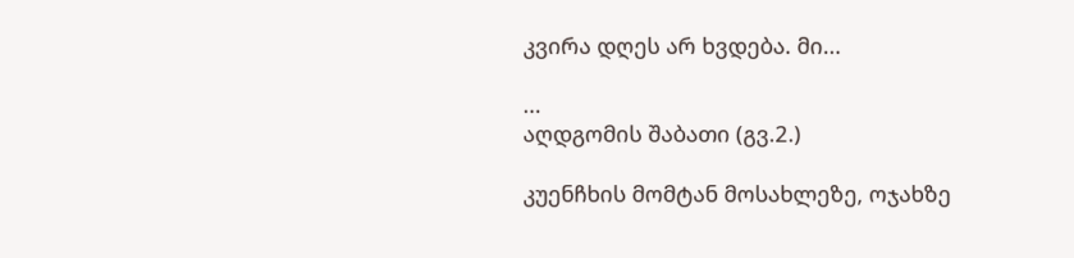კვირა დღეს არ ხვდება. მი...

...
აღდგომის შაბათი (გვ.2.)

კუენჩხის მომტან მოსახლეზე, ოჯახზე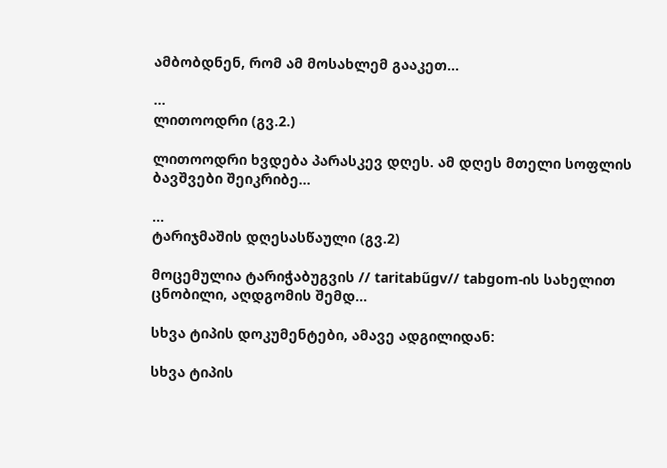ამბობდნენ, რომ ამ მოსახლემ გააკეთ...

...
ლითოოდრი (გვ.2.)

ლითოოდრი ხვდება პარასკევ დღეს. ამ დღეს მთელი სოფლის ბავშვები შეიკრიბე...

...
ტარიჯმაშის დღესასწაული (გვ.2)

მოცემულია ტარიჭაბუგვის // taritabűgv// tabgom-ის სახელით ცნობილი, აღდგომის შემდ...

სხვა ტიპის დოკუმენტები, ამავე ადგილიდან:

სხვა ტიპის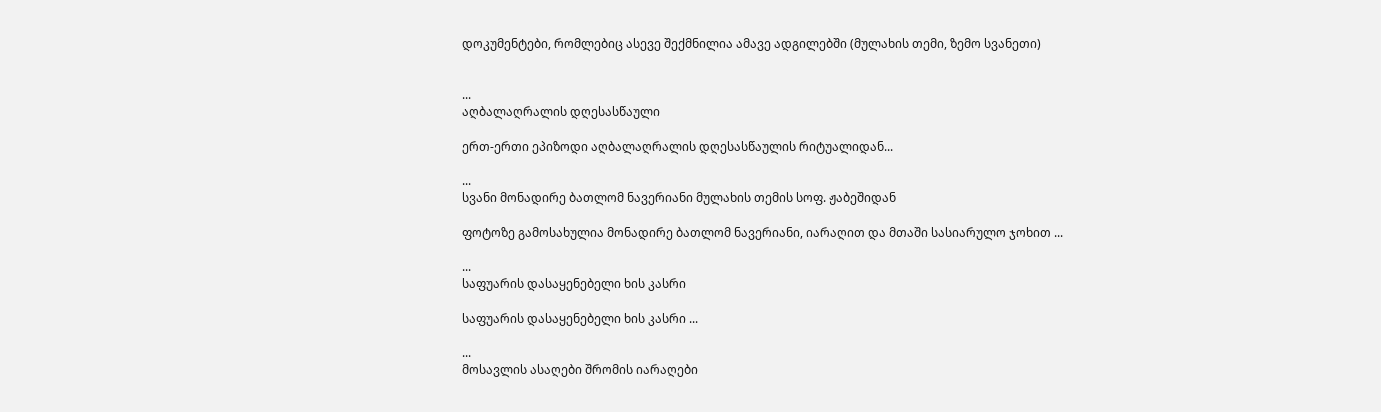დოკუმენტები, რომლებიც ასევე შექმნილია ამავე ადგილებში (მულახის თემი, ზემო სვანეთი)


...
აღბალაღრალის დღესასწაული

ერთ-ერთი ეპიზოდი აღბალაღრალის დღესასწაულის რიტუალიდან...

...
სვანი მონადირე ბათლომ ნავერიანი მულახის თემის სოფ. ჟაბეშიდან

ფოტოზე გამოსახულია მონადირე ბათლომ ნავერიანი, იარაღით და მთაში სასიარულო ჯოხით ...

...
საფუარის დასაყენებელი ხის კასრი

საფუარის დასაყენებელი ხის კასრი ...

...
მოსავლის ასაღები შრომის იარაღები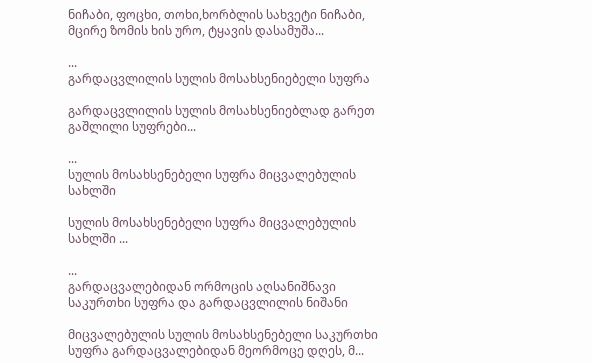ნიჩაბი, ფოცხი, თოხი,ხორბლის სახვეტი ნიჩაბი, მცირე ზომის ხის ურო, ტყავის დასამუშა...

...
გარდაცვლილის სულის მოსახსენიებელი სუფრა

გარდაცვლილის სულის მოსახსენიებლად გარეთ გაშლილი სუფრები...

...
სულის მოსახსენებელი სუფრა მიცვალებულის სახლში

სულის მოსახსენებელი სუფრა მიცვალებულის სახლში ...

...
გარდაცვალებიდან ორმოცის აღსანიშნავი საკურთხი სუფრა და გარდაცვლილის ნიშანი

მიცვალებულის სულის მოსახსენებელი საკურთხი სუფრა გარდაცვალებიდან მეორმოცე დღეს, მ...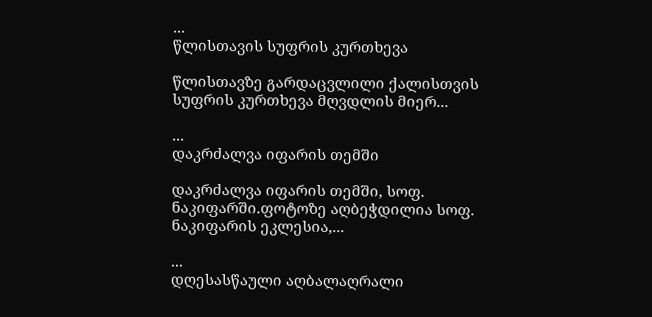...
წლისთავის სუფრის კურთხევა

წლისთავზე გარდაცვლილი ქალისთვის სუფრის კურთხევა მღვდლის მიერ...

...
დაკრძალვა იფარის თემში

დაკრძალვა იფარის თემში, სოფ. ნაკიფარში.ფოტოზე აღბეჭდილია სოფ. ნაკიფარის ეკლესია,...

...
დღესასწაული აღბალაღრალი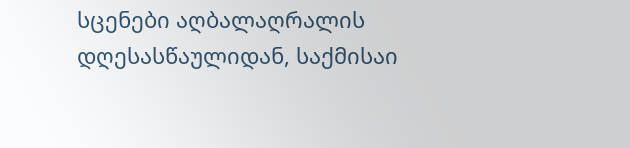სცენები აღბალაღრალის დღესასწაულიდან, საქმისაი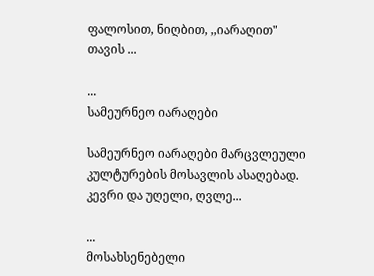ფალოსით, ნიღბით, ,,იარაღით" თავის ...

...
სამეურნეო იარაღები

სამეურნეო იარაღები მარცვლეული კულტურების მოსავლის ასაღებად. კევრი და უღელი, ღვლე...

...
მოსახსენებელი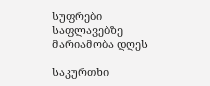სუფრები საფლავებზე მარიამობა დღეს

საკურთხი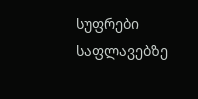სუფრები საფლავებზე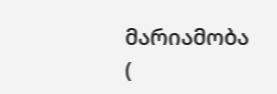მარიამობა (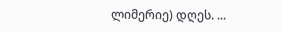ლიმერიე) დღეს. ...